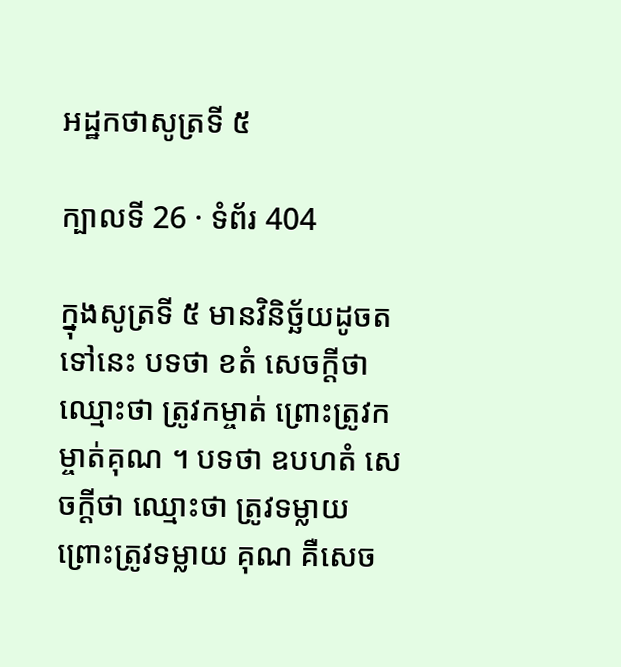អដ្ឋកថាសូត្រទី ៥

ក្បាលទី 26 · ទំព័រ 404

ក្នុងសូត្រទី ៥ មានវិនិច្ឆ័យដូចតទៅនេះ បទថា ខតំ សេចក្តីថា ឈ្មោះថា ត្រូវកម្ចាត់ ព្រោះត្រូវកម្ចាត់គុណ ។ បទថា ឧបហតំ សេចក្តីថា ឈ្មោះថា ត្រូវទម្លាយ ព្រោះត្រូវទម្លាយ គុណ គឺសេច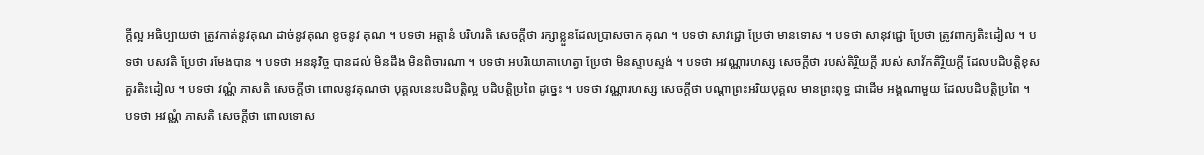ក្តីល្អ អធិប្បាយថា ត្រូវកាត់នូវគុណ ដាច់នូវគុណ ខូចនូវ គុណ ។ បទថា អត្តានំ បរិហរតិ សេចក្តីថា រក្សាខ្លួនដែលប្រាសចាក គុណ ។ បទថា សាវជ្ជោ ប្រែថា មានទោស ។ បទថា សានុវជ្ជោ ប្រែថា ត្រូវពាក្យតិះដៀល ។ បទថា បសវតិ ប្រែថា រមែងបាន ។ បទថា អននុវិច្ច បានដល់ មិនដឹង មិនពិចារណា ។ បទថា អបរិយោគាហេត្វា ប្រែថា មិនស្ទាបស្ទង់ ។ បទថា អវណ្ណារហស្ស សេចក្តីថា របស់តិរ្ថិយក្តី របស់ សាវ័កតិរ្ថិយក្តី ដែលបដិបត្តិខុសគួរតិះដៀល ។ បទថា វណ្ណំ ភាសតិ សេចក្តីថា ពោលនូវគុណថា បុគ្គលនេះបដិបត្តិល្អ បដិបត្តិប្រពៃ ដូច្នេះ ។ បទថា វណ្ណារហស្ស សេចក្តីថា បណ្តាព្រះអរិយបុគ្គល មានព្រះពុទ្ធ ជាដើម អង្គណាមួយ ដែលបដិបត្តិប្រពៃ ។ បទថា អវណ្ណំ ភាសតិ សេចក្តីថា ពោលទោស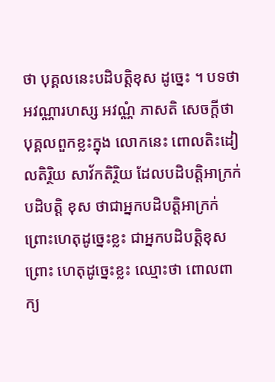ថា បុគ្គលនេះបដិបត្តិខុស ដូច្នេះ ។ បទថា អវណ្ណារហស្ស អវណ្ណំ ភាសតិ សេចក្តីថា បុគ្គលពួកខ្លះក្នុង លោកនេះ ពោលតិះដៀលតិរ្ថិយ សាវ័កតិរ្ថិយ ដែលបដិបត្តិអាក្រក់ បដិបត្តិ ខុស ថាជាអ្នកបដិបត្តិអាក្រក់ ព្រោះហេតុដូច្នេះខ្លះ ជាអ្នកបដិបត្តិខុស ព្រោះ ហេតុដូច្នេះខ្លះ ឈ្មោះថា ពោលពាក្យ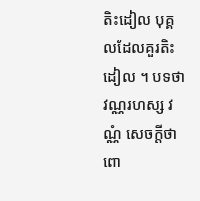តិះដៀល បុគ្គលដែលគួរតិះដៀល ។ បទថា វណ្ណរហស្ស វណ្ណំ សេចក្តីថា ពោ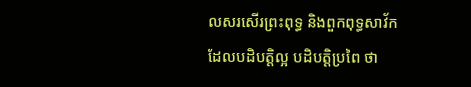លសរសើរព្រះពុទ្ធ និងពួកពុទ្ធសាវ័កដែលបដិបត្តិល្អ បដិបត្តិប្រពៃ ថា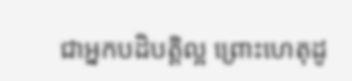ជាអ្នកបដិបត្តិល្អ ព្រោះហេតុដូ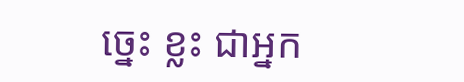ច្នេះ ខ្លះ ជាអ្នក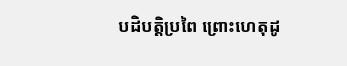បដិបត្តិប្រពៃ ព្រោះហេតុដូ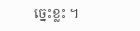ច្នេះខ្លះ ។